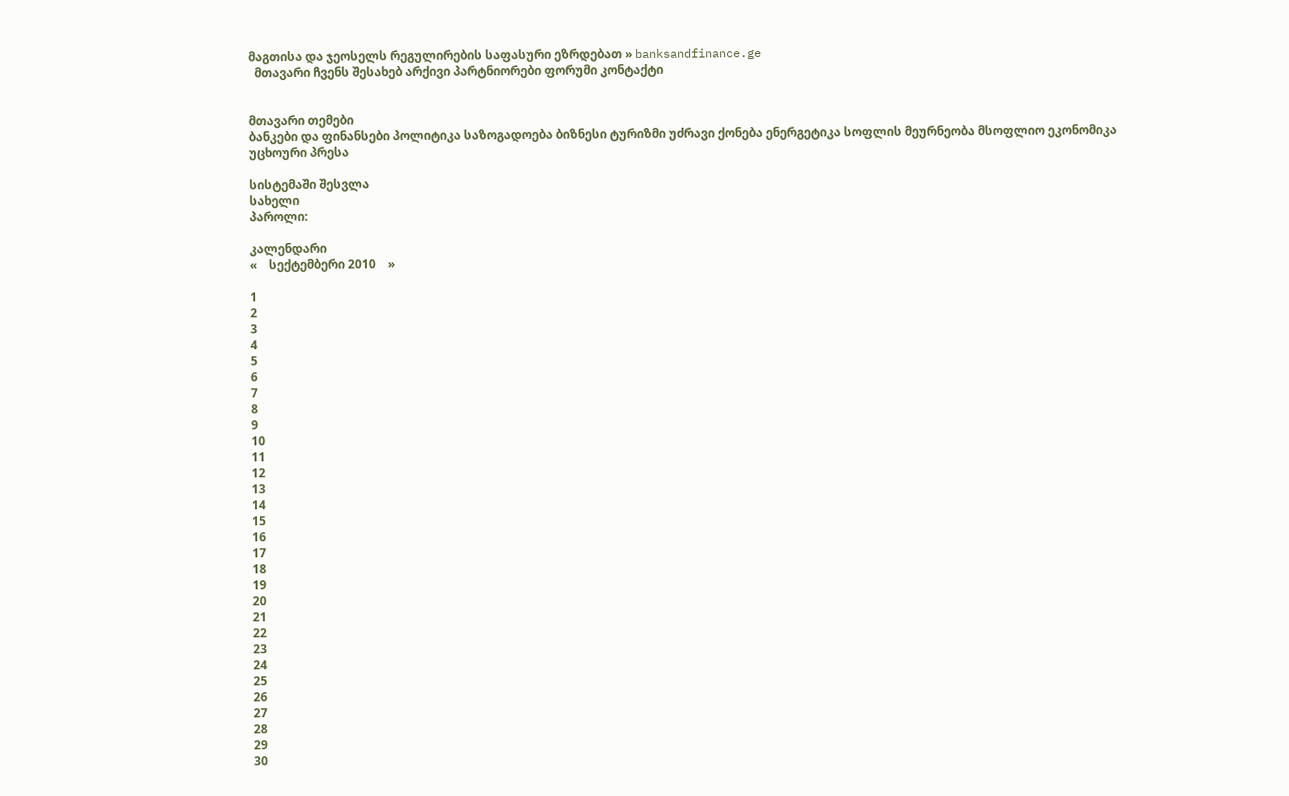მაგთისა და ჯეოსელს რეგულირების საფასური ეზრდებათ » banksandfinance.ge
  მთავარი ჩვენს შესახებ არქივი პარტნიორები ფორუმი კონტაქტი


მთავარი თემები
ბანკები და ფინანსები პოლიტიკა საზოგადოება ბიზნესი ტურიზმი უძრავი ქონება ენერგეტიკა სოფლის მეურნეობა მსოფლიო ეკონომიკა უცხოური პრესა

სისტემაში შესვლა
სახელი
პაროლი:

კალენდარი
«    სექტემბერი 2010    »

1
2
3
4
5
6
7
8
9
10
11
12
13
14
15
16
17
18
19
20
21
22
23
24
25
26
27
28
29
30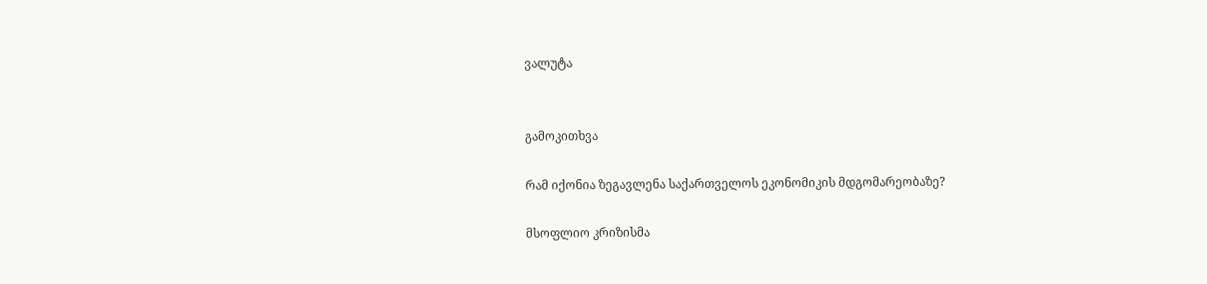ვალუტა


გამოკითხვა

რამ იქონია ზეგავლენა საქართველოს ეკონომიკის მდგომარეობაზე?

მსოფლიო კრიზისმა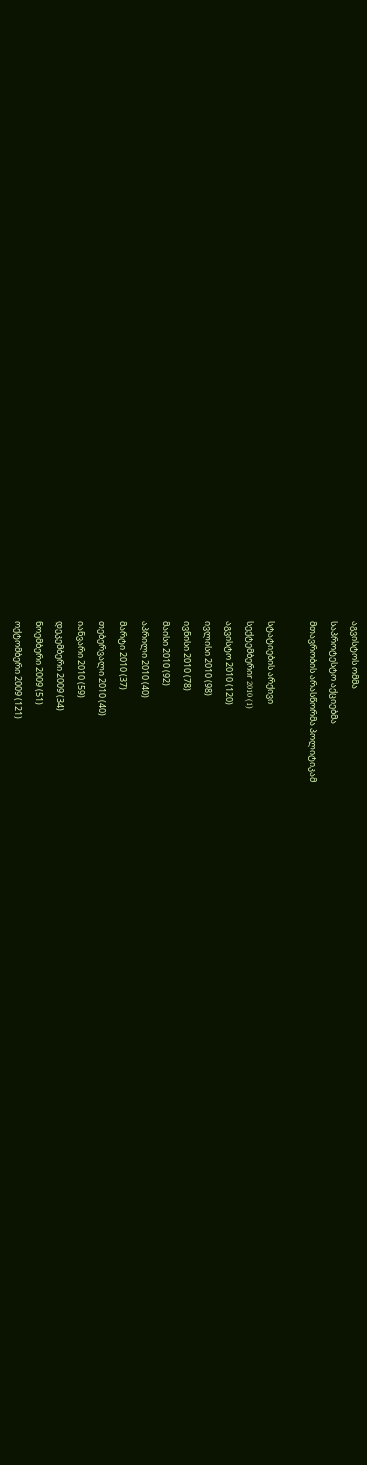აგვისტოს ომმა
საპროტესტო აქციებმა
მთავრობის არასწორმა პოლიტიკამ

სტატიების არქივი
სექტემბერიr 2010 (1)
აგვისტო 2010 (120)
ივლისი 2010 (98)
ივნისი 2010 (78)
მაისი 2010 (92)
აპრილი 2010 (40)
მარტი 2010 (37)
თებერვალი 2010 (40)
იანვარი 2010 (59)
დეკემბერი 2009 (34)
ნოემბერი 2009 (51)
ოქტომბერი 2009 (121)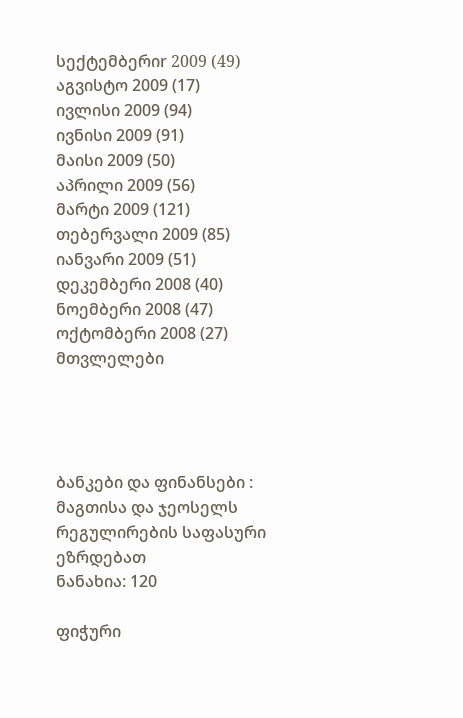სექტემბერიr 2009 (49)
აგვისტო 2009 (17)
ივლისი 2009 (94)
ივნისი 2009 (91)
მაისი 2009 (50)
აპრილი 2009 (56)
მარტი 2009 (121)
თებერვალი 2009 (85)
იანვარი 2009 (51)
დეკემბერი 2008 (40)
ნოემბერი 2008 (47)
ოქტომბერი 2008 (27)
მთვლელები




ბანკები და ფინანსები : მაგთისა და ჯეოსელს რეგულირების საფასური ეზრდებათ
ნანახია: 120

ფიჭური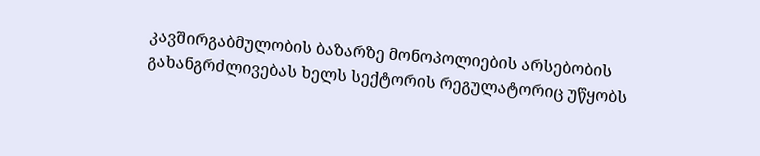კავშირგაბმულობის ბაზარზე მონოპოლიების არსებობის გახანგრძლივებას ხელს სექტორის რეგულატორიც უწყობს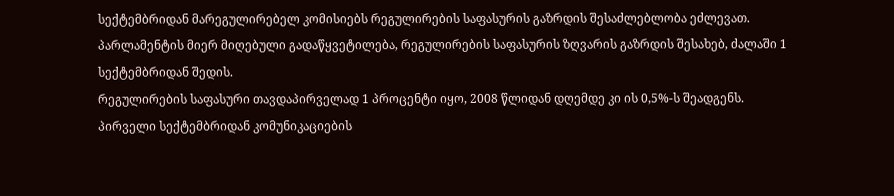სექტემბრიდან მარეგულირებელ კომისიებს რეგულირების საფასურის გაზრდის შესაძლებლობა ეძლევათ. პარლამენტის მიერ მიღებული გადაწყვეტილება, რეგულირების საფასურის ზღვარის გაზრდის შესახებ, ძალაში 1 სექტემბრიდან შედის.
რეგულირების საფასური თავდაპირველად 1 პროცენტი იყო, 2008 წლიდან დღემდე კი ის 0,5%-ს შეადგენს.
პირველი სექტემბრიდან კომუნიკაციების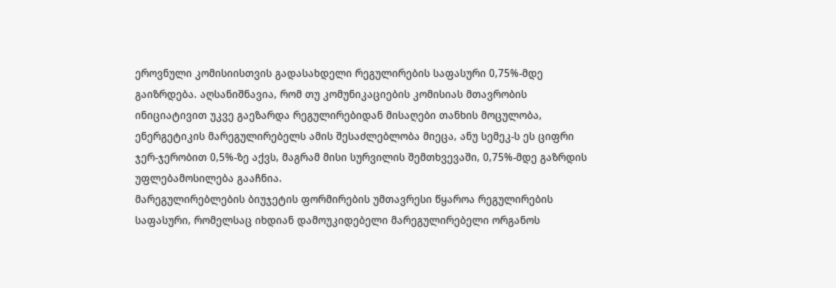ეროვნული კომისიისთვის გადასახდელი რეგულირების საფასური 0,75%-მდე გაიზრდება. აღსანიშნავია, რომ თუ კომუნიკაციების კომისიას მთავრობის ინიციატივით უკვე გაეზარდა რეგულირებიდან მისაღები თანხის მოცულობა, ენერგეტიკის მარეგულირებელს ამის შესაძლებლობა მიეცა, ანუ სემეკ-ს ეს ციფრი ჯერ-ჯერობით 0,5%-ზე აქვს, მაგრამ მისი სურვილის შემთხვევაში, 0,75%-მდე გაზრდის უფლებამოსილება გააჩნია.
მარეგულირებლების ბიუჯეტის ფორმირების უმთავრესი წყაროა რეგულირების საფასური, რომელსაც იხდიან დამოუკიდებელი მარეგულირებელი ორგანოს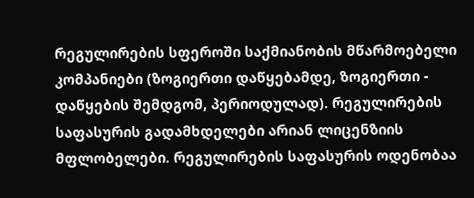რეგულირების სფეროში საქმიანობის მწარმოებელი კომპანიები (ზოგიერთი დაწყებამდე, ზოგიერთი - დაწყების შემდგომ, პერიოდულად). რეგულირების საფასურის გადამხდელები არიან ლიცენზიის მფლობელები. რეგულირების საფასურის ოდენობაა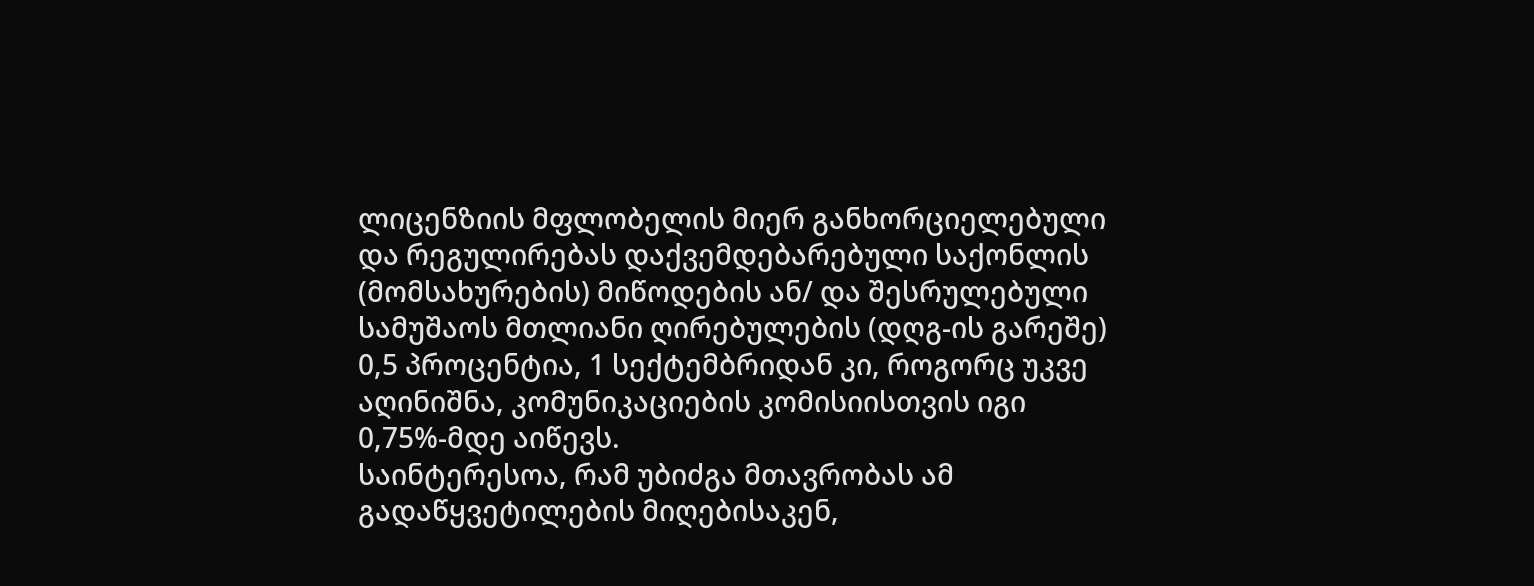ლიცენზიის მფლობელის მიერ განხორციელებული და რეგულირებას დაქვემდებარებული საქონლის (მომსახურების) მიწოდების ან/ და შესრულებული სამუშაოს მთლიანი ღირებულების (დღგ-ის გარეშე) 0,5 პროცენტია, 1 სექტემბრიდან კი, როგორც უკვე აღინიშნა, კომუნიკაციების კომისიისთვის იგი 0,75%-მდე აიწევს.
საინტერესოა, რამ უბიძგა მთავრობას ამ გადაწყვეტილების მიღებისაკენ,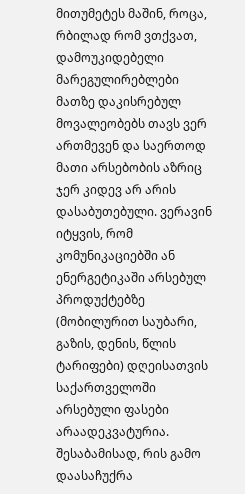მითუმეტეს მაშინ, როცა, რბილად რომ ვთქვათ, დამოუკიდებელი მარეგულირებლები მათზე დაკისრებულ მოვალეობებს თავს ვერ ართმევენ და საერთოდ მათი არსებობის აზრიც ჯერ კიდევ არ არის დასაბუთებული. ვერავინ იტყვის, რომ კომუნიკაციებში ან ენერგეტიკაში არსებულ პროდუქტებზე (მობილურით საუბარი, გაზის, დენის, წლის ტარიფები) დღეისათვის საქართველოში არსებული ფასები არაადეკვატურია. შესაბამისად, რის გამო დაასაჩუქრა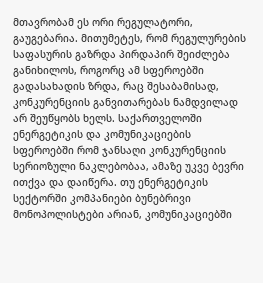მთავრობამ ეს ორი რეგულატორი, გაუგებარია. მითუმეტეს, რომ რეგულურების საფასურის გაზრდა პირდაპირ შეიძლება განიხილოს, როგორც ამ სფეროებში გადასახადის ზრდა, რაც შესაბამისად, კონკურენციის განვითარებას ნამდვილად არ შეუწყობს ხელს. საქართველოში ენერგეტიკის და კომუნიკაციების სფეროებში რომ ჯანსაღი კონკურენციის სერიოზული ნაკლებობაა, ამაზე უკვე ბევრი ითქვა და დაიწერა. თუ ენერგეტიკის სექტორში კომპანიები ბუნებრივი მონოპოლისტები არიან, კომუნიკაციებში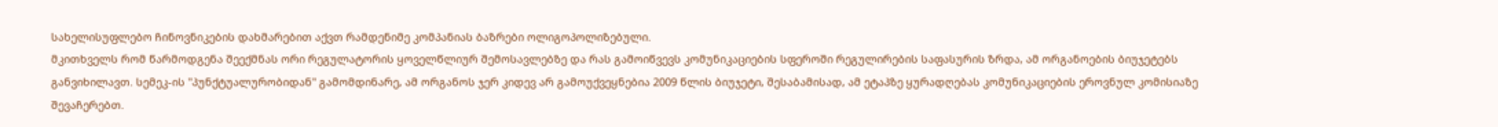სახელისუფლებო ჩინოვნიკების დახმარებით აქვთ რამდენიმე კომპანიას ბაზრები ოლიგოპოლიზებული.
მკითხველს რომ წარმოდგენა შეექმნას ორი რეგულატორის ყოველწლიურ შემოსავლებზე და რას გამოიწვევს კომუნიკაციების სფეროში რეგულირების საფასურის ზრდა, ამ ორგანოების ბიუჯეტებს განვიხილავთ. სემეკ-ის "პუნქტუალურობიდან" გამომდინარე, ამ ორგანოს ჯერ კიდევ არ გამოუქვეყნებია 2009 წლის ბიუჯეტი, შესაბამისად, ამ ეტაპზე ყურადღებას კომუნიკაციების ეროვნულ კომისიაზე შევაჩერებთ.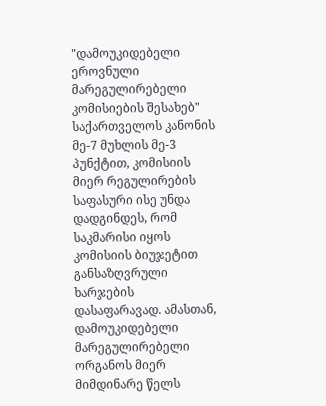"დამოუკიდებელი ეროვნული მარეგულირებელი კომისიების შესახებ" საქართველოს კანონის მე-7 მუხლის მე-3 პუნქტით, კომისიის მიერ რეგულირების საფასური ისე უნდა დადგინდეს, რომ საკმარისი იყოს კომისიის ბიუჯეტით განსაზღვრული ხარჯების დასაფარავად. ამასთან, დამოუკიდებელი მარეგულირებელი ორგანოს მიერ მიმდინარე წელს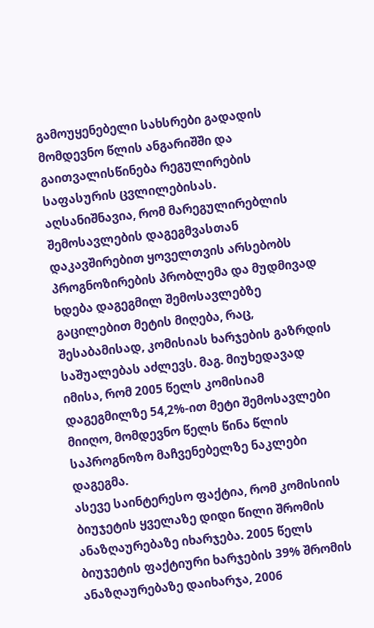გამოუყენებელი სახსრები გადადის მომდევნო წლის ანგარიშში და გაითვალისწინება რეგულირების საფასურის ცვლილებისას.
აღსანიშნავია, რომ მარეგულირებლის შემოსავლების დაგეგმვასთან დაკავშირებით ყოველთვის არსებობს პროგნოზირების პრობლემა და მუდმივად ხდება დაგეგმილ შემოსავლებზე გაცილებით მეტის მიღება, რაც, შესაბამისად, კომისიას ხარჯების გაზრდის საშუალებას აძლევს. მაგ. მიუხედავად იმისა, რომ 2005 წელს კომისიამ დაგეგმილზე 54,2%-ით მეტი შემოსავლები მიიღო, მომდევნო წელს წინა წლის საპროგნოზო მაჩვენებელზე ნაკლები დაგეგმა.
ასევე საინტერესო ფაქტია, რომ კომისიის ბიუჯეტის ყველაზე დიდი წილი შრომის ანაზღაურებაზე იხარჯება. 2005 წელს ბიუჯეტის ფაქტიური ხარჯების 39% შრომის ანაზღაურებაზე დაიხარჯა, 2006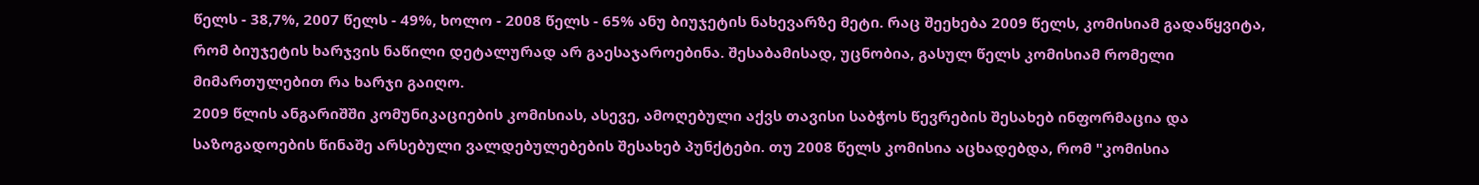წელს - 38,7%, 2007 წელს - 49%, ხოლო - 2008 წელს - 65% ანუ ბიუჯეტის ნახევარზე მეტი. რაც შეეხება 2009 წელს, კომისიამ გადაწყვიტა, რომ ბიუჯეტის ხარჯვის ნაწილი დეტალურად არ გაესაჯაროებინა. შესაბამისად, უცნობია, გასულ წელს კომისიამ რომელი მიმართულებით რა ხარჯი გაიღო.
2009 წლის ანგარიშში კომუნიკაციების კომისიას, ასევე, ამოღებული აქვს თავისი საბჭოს წევრების შესახებ ინფორმაცია და საზოგადოების წინაშე არსებული ვალდებულებების შესახებ პუნქტები. თუ 2008 წელს კომისია აცხადებდა, რომ "კომისია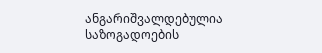ანგარიშვალდებულია საზოგადოების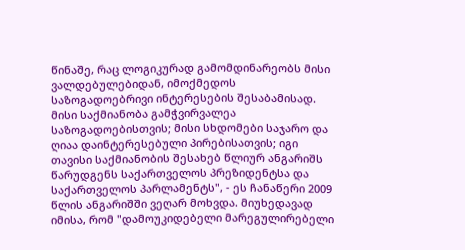წინაშე, რაც ლოგიკურად გამომდინარეობს მისი ვალდებულებიდან, იმოქმედოს საზოგადოებრივი ინტერესების შესაბამისად. მისი საქმიანობა გამჭვირვალეა საზოგადოებისთვის; მისი სხდომები საჯარო და ღიაა დაინტერესებული პირებისათვის; იგი თავისი საქმიანობის შესახებ წლიურ ანგარიშს წარუდგენს საქართველოს პრეზიდენტსა და საქართველოს პარლამენტს", - ეს ჩანაწერი 2009 წლის ანგარიშში ვეღარ მოხვდა. მიუხედავად იმისა, რომ "დამოუკიდებელი მარეგულირებელი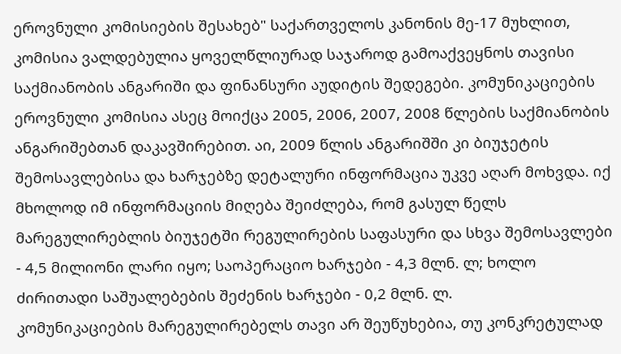ეროვნული კომისიების შესახებ" საქართველოს კანონის მე-17 მუხლით, კომისია ვალდებულია ყოველწლიურად საჯაროდ გამოაქვეყნოს თავისი საქმიანობის ანგარიში და ფინანსური აუდიტის შედეგები. კომუნიკაციების ეროვნული კომისია ასეც მოიქცა 2005, 2006, 2007, 2008 წლების საქმიანობის ანგარიშებთან დაკავშირებით. აი, 2009 წლის ანგარიშში კი ბიუჯეტის შემოსავლებისა და ხარჯებზე დეტალური ინფორმაცია უკვე აღარ მოხვდა. იქ მხოლოდ იმ ინფორმაციის მიღება შეიძლება, რომ გასულ წელს მარეგულირებლის ბიუჯეტში რეგულირების საფასური და სხვა შემოსავლები - 4,5 მილიონი ლარი იყო; საოპერაციო ხარჯები - 4,3 მლნ. ლ; ხოლო ძირითადი საშუალებების შეძენის ხარჯები - 0,2 მლნ. ლ.
კომუნიკაციების მარეგულირებელს თავი არ შეუწუხებია, თუ კონკრეტულად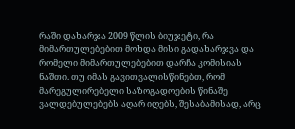რაში დახარჯა 2009 წლის ბიუჯეტი, რა მიმართულებებით მოხდა მისი გადახარჯვა და რომელი მიმართულებებით დარჩა კომისიას ნაშთი. თუ იმას გავითვალისწინებთ, რომ მარეგულირებელი საზოგადოების წინაშე ვალდებულებებს აღარ იღებს, შესაბამისად, არც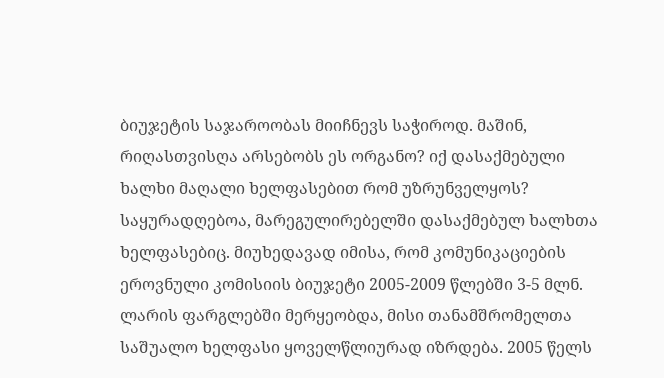ბიუჯეტის საჯაროობას მიიჩნევს საჭიროდ. მაშინ, რიღასთვისღა არსებობს ეს ორგანო? იქ დასაქმებული ხალხი მაღალი ხელფასებით რომ უზრუნველყოს?
საყურადღებოა, მარეგულირებელში დასაქმებულ ხალხთა ხელფასებიც. მიუხედავად იმისა, რომ კომუნიკაციების ეროვნული კომისიის ბიუჯეტი 2005-2009 წლებში 3-5 მლნ. ლარის ფარგლებში მერყეობდა, მისი თანამშრომელთა საშუალო ხელფასი ყოველწლიურად იზრდება. 2005 წელს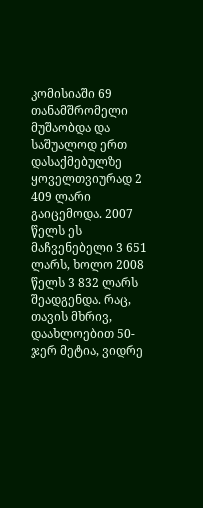კომისიაში 69 თანამშრომელი მუშაობდა და საშუალოდ ერთ დასაქმებულზე ყოველთვიურად 2 409 ლარი გაიცემოდა. 2007 წელს ეს მაჩვენებელი 3 651 ლარს, ხოლო 2008 წელს 3 832 ლარს შეადგენდა. რაც, თავის მხრივ, დაახლოებით 50-ჯერ მეტია, ვიდრე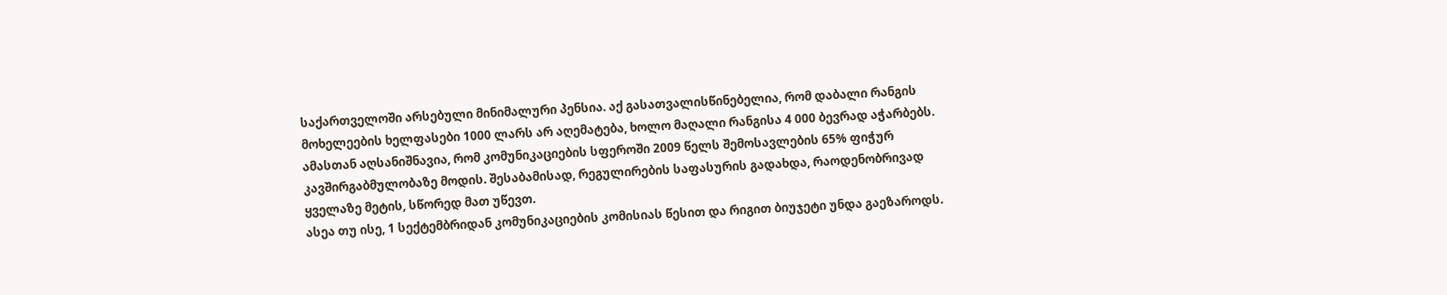საქართველოში არსებული მინიმალური პენსია. აქ გასათვალისწინებელია, რომ დაბალი რანგის მოხელეების ხელფასები 1000 ლარს არ აღემატება, ხოლო მაღალი რანგისა 4 000 ბევრად აჭარბებს. ამასთან აღსანიშნავია, რომ კომუნიკაციების სფეროში 2009 წელს შემოსავლების 65% ფიჭურ კავშირგაბმულობაზე მოდის. შესაბამისად, რეგულირების საფასურის გადახდა, რაოდენობრივად ყველაზე მეტის, სწორედ მათ უწევთ.
ასეა თუ ისე, 1 სექტემბრიდან კომუნიკაციების კომისიას წესით და რიგით ბიუჯეტი უნდა გაეზაროდს.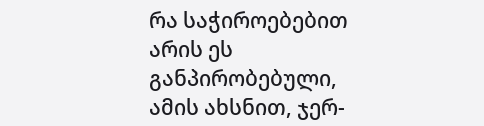რა საჭიროებებით არის ეს განპირობებული, ამის ახსნით, ჯერ-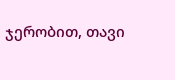ჯერობით, თავი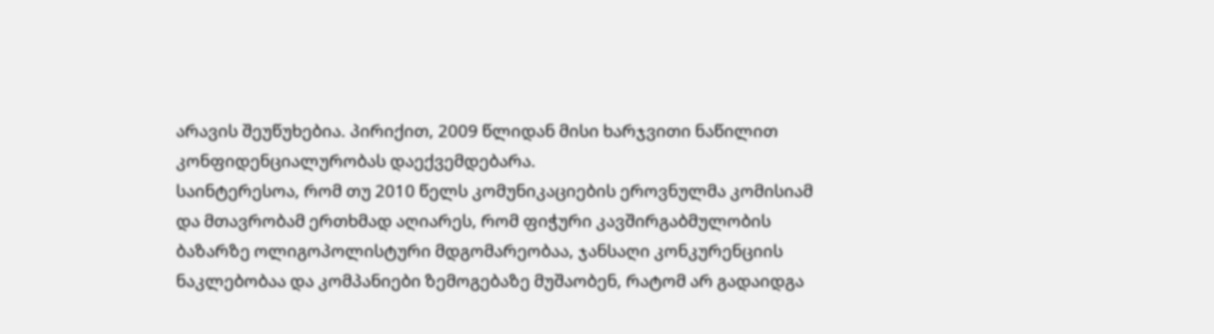არავის შეუწუხებია. პირიქით, 2009 წლიდან მისი ხარჯვითი ნაწილით კონფიდენციალურობას დაექვემდებარა.
საინტერესოა, რომ თუ 2010 წელს კომუნიკაციების ეროვნულმა კომისიამ და მთავრობამ ერთხმად აღიარეს, რომ ფიჭური კავშირგაბმულობის ბაზარზე ოლიგოპოლისტური მდგომარეობაა, ჯანსაღი კონკურენციის ნაკლებობაა და კომპანიები ზემოგებაზე მუშაობენ, რატომ არ გადაიდგა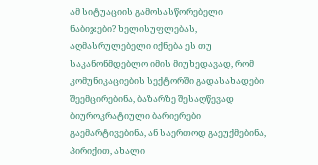ამ სიტუაციის გამოსასწორებელი ნაბიჯები? ხელისუფლებას, აღმასრულებელი იქნება ეს თუ საკანონმდებლო იმის მიუხედავად, რომ კომუნიკაციების სექტორში გადასახადები შეემცირებინა, ბაზარზე შესაღწევად ბიუროკრატიული ბარიერები გაემარტივებინა, ან საერთოდ გაეუქმებინა, პირიქით, ახალი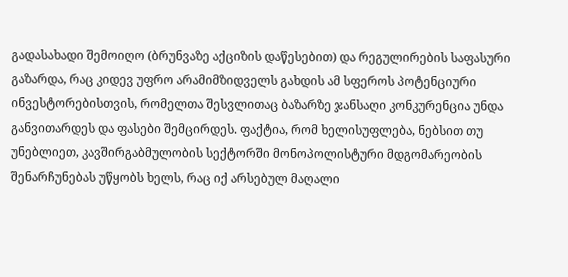გადასახადი შემოიღო (ბრუნვაზე აქციზის დაწესებით) და რეგულირების საფასური გაზარდა, რაც კიდევ უფრო არამიმზიდველს გახდის ამ სფეროს პოტენციური ინვესტორებისთვის, რომელთა შესვლითაც ბაზარზე ჯანსაღი კონკურენცია უნდა განვითარდეს და ფასები შემცირდეს. ფაქტია, რომ ხელისუფლება, ნებსით თუ უნებლიეთ, კავშირგაბმულობის სექტორში მონოპოლისტური მდგომარეობის შენარჩუნებას უწყობს ხელს, რაც იქ არსებულ მაღალი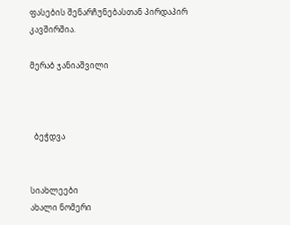ფასების შენარჩუნებასთან პირდაპირ კავშირშია.

მერაბ ჯანიაშვილი



  ბეჭდვა


სიახლეები
ახალი ნომერი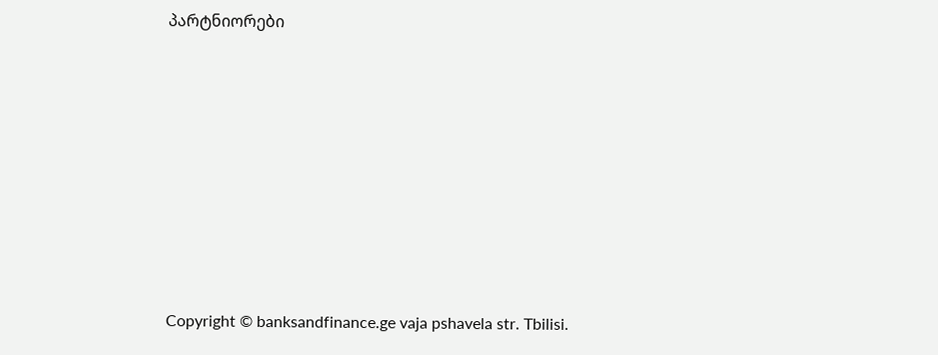პარტნიორები








Copyright © banksandfinance.ge vaja pshavela str. Tbilisi.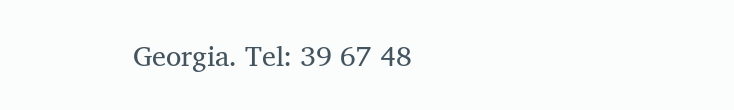Georgia. Tel: 39 67 48